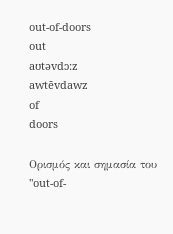out-of-doors
out
aʊtəvdɔ:z
awtēvdawz
of
doors

Ορισμός και σημασία του "out-of-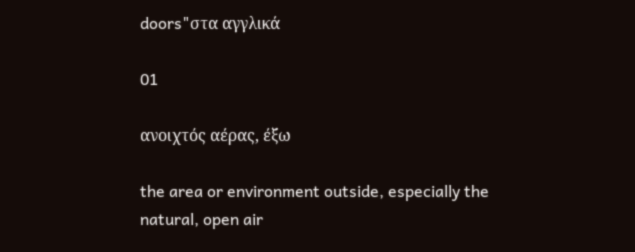doors"στα αγγλικά

01

ανοιχτός αέρας, έξω

the area or environment outside, especially the natural, open air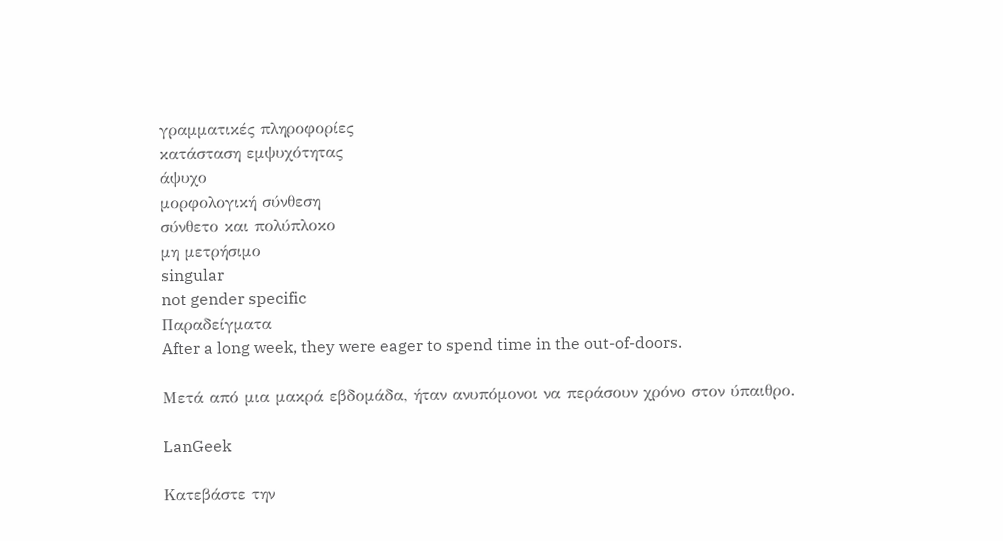γραμματικές πληροφορίες
κατάσταση εμψυχότητας
άψυχο
μορφολογική σύνθεση
σύνθετο και πολύπλοκο
μη μετρήσιμο
singular
not gender specific
Παραδείγματα
After a long week, they were eager to spend time in the out-of-doors.

Μετά από μια μακρά εβδομάδα, ήταν ανυπόμονοι να περάσουν χρόνο στον ύπαιθρο.

LanGeek

Κατεβάστε την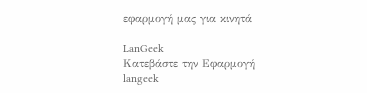εφαρμογή μας για κινητά

LanGeek
Κατεβάστε την Εφαρμογή
langeek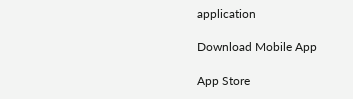application

Download Mobile App

App Store